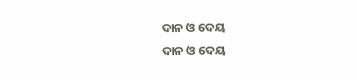ଦାନ ଓ ଦେୟ
ଦାନ ଓ ଦେୟ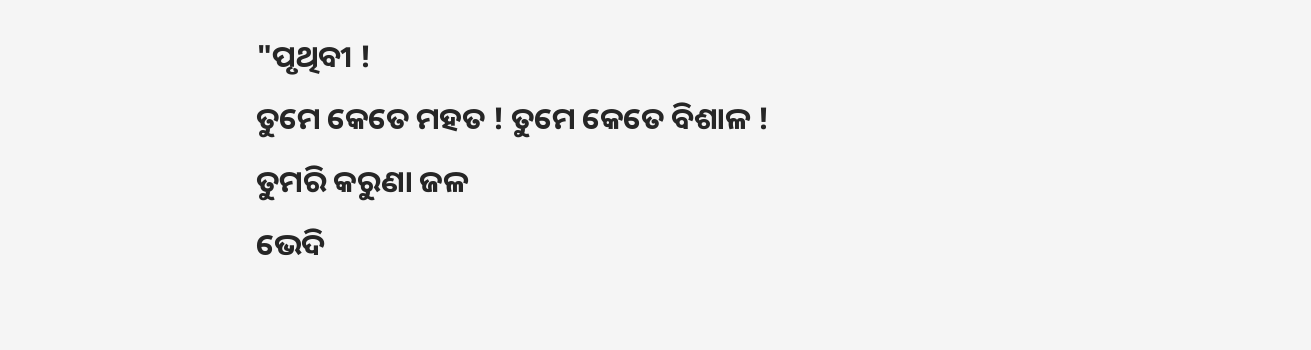"ପୃଥିବୀ !
ତୁମେ କେତେ ମହତ ! ତୁମେ କେତେ ବିଶାଳ !
ତୁମରି କରୁଣା ଜଳ
ଭେଦି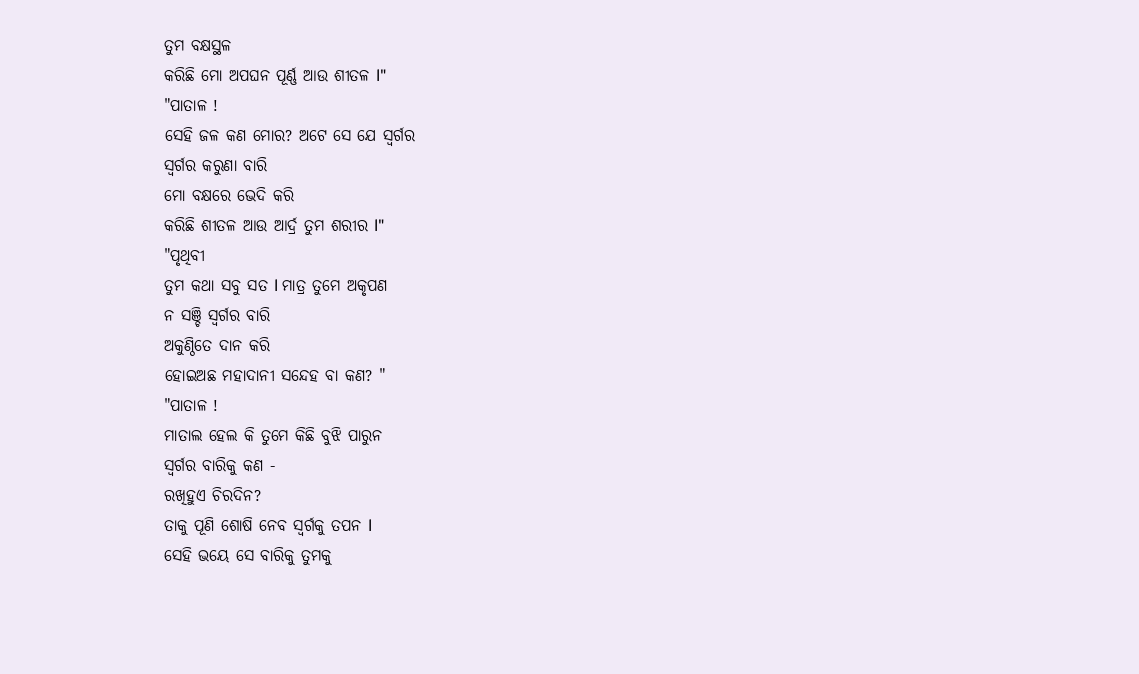ତୁମ ବକ୍ଷସ୍ଥଳ
କରିଛି ମୋ ଅପଘନ ପୂର୍ଣ୍ଣ ଆଉ ଶୀତଳ l"
"ପାତାଳ !
ସେହି ଜଳ କଣ ମୋର? ଅଟେ ସେ ଯେ ସ୍ୱର୍ଗର
ସ୍ୱର୍ଗର କରୁଣା ବାରି
ମୋ ବକ୍ଷରେ ଭେଦି କରି
କରିଛି ଶୀତଳ ଆଉ ଆର୍ଦ୍ର ତୁମ ଶରୀର l"
"ପୃଥିବୀ
ତୁମ କଥା ସବୁ ସତ l ମାତ୍ର ତୁମେ ଅକୃପଣ
ନ ସଞ୍ଚି ସ୍ୱର୍ଗର ବାରି
ଅକୁଣ୍ଠିତେ ଦାନ କରି
ହୋଇଅଛ ମହାଦାନୀ ସନ୍ଦେହ ବା କଣ? "
"ପାତାଳ !
ମାତାଲ ହେଲ କି ତୁମେ କିଛି ବୁଝି ପାରୁନ
ସ୍ୱର୍ଗର ବାରିକୁ କଣ -
ରଖିହୁଏ ଚିରଦିନ?
ତାକୁ ପୂଣି ଶୋଷି ନେବ ସ୍ୱର୍ଗକୁ ତପନ l
ସେହି ଭୟେ ସେ ବାରିକୁ ତୁମକୁ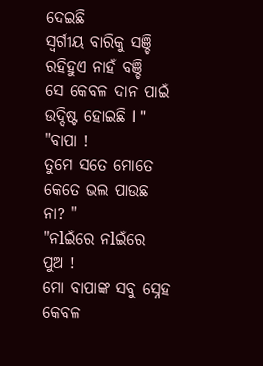ଦେଇଛି
ସ୍ୱର୍ଗୀୟ ବାରିକୁ ସଞ୍ଚି
ରହିହୁଏ ନାହଁ ବଞ୍ଚି
ସେ କେବଳ ଦାନ ପାଇଁ ଉଦ୍ଦିଷ୍ଟ ହୋଇଛି l "
"ବାପା !
ତୁମେ ସତେ ମୋତେ କେତେ ଭଲ ପାଉଛ ନା? "
"ନlଇଁରେ ନlଇଁରେ ପୁଅ !
ମୋ ବାପାଙ୍କ ସବୁ ସ୍ନେହ
କେବଳ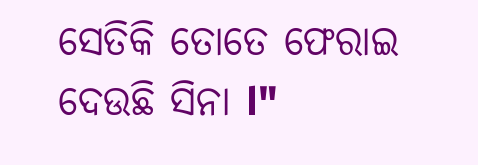ସେତିକି ତୋତେ ଫେରାଇ ଦେଉଛି ସିନା l"